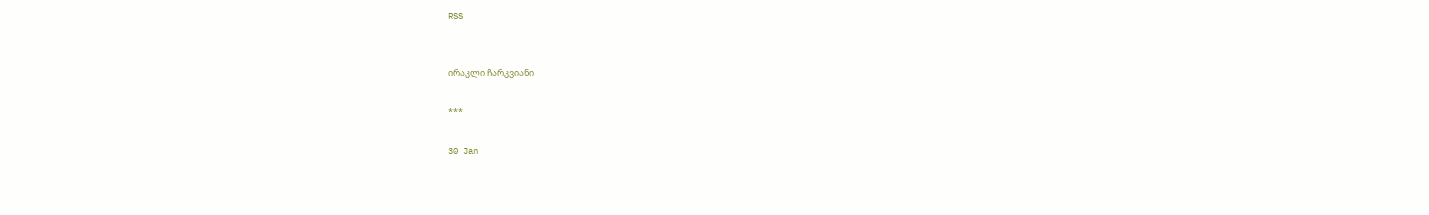RSS


ირაკლი ჩარკვიანი

***

30 Jan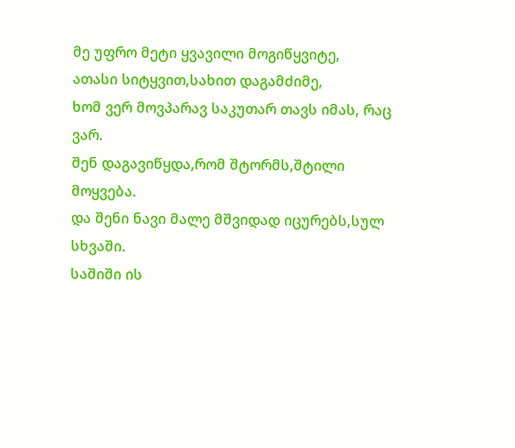მე უფრო მეტი ყვავილი მოგიწყვიტე,
ათასი სიტყვით,სახით დაგამძიმე,
ხომ ვერ მოვპარავ საკუთარ თავს იმას, რაც ვარ.
შენ დაგავიწყდა,რომ შტორმს,შტილი მოყვება.
და შენი ნავი მალე მშვიდად იცურებს,სულ სხვაში.
საშიში ის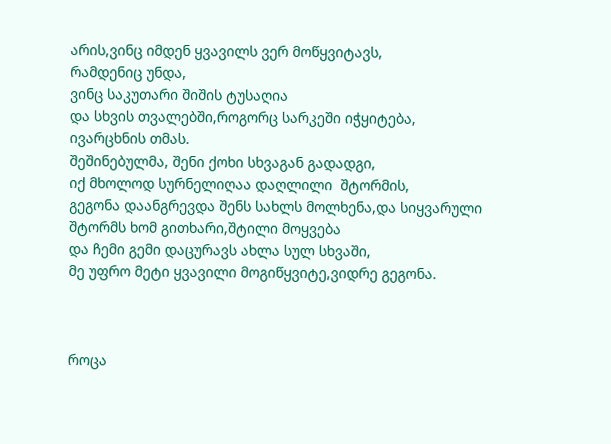არის,ვინც იმდენ ყვავილს ვერ მოწყვიტავს,
რამდენიც უნდა,
ვინც საკუთარი შიშის ტუსაღია
და სხვის თვალებში,როგორც სარკეში იჭყიტება,
ივარცხნის თმას.
შეშინებულმა, შენი ქოხი სხვაგან გადადგი,
იქ მხოლოდ სურნელიღაა დაღლილი  შტორმის,
გეგონა დაანგრევდა შენს სახლს მოლხენა,და სიყვარული
შტორმს ხომ გითხარი,შტილი მოყვება
და ჩემი გემი დაცურავს ახლა სულ სხვაში,
მე უფრო მეტი ყვავილი მოგიწყვიტე,ვიდრე გეგონა.



როცა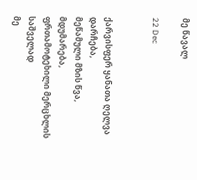მე წავალ

22 Dec


ქარვისფერ ყანათა ღელვა დარჩება,
მეწამული მზის წვა, მდუმარება,
ფრთამოტეხილი მერცხლის საშველად
მე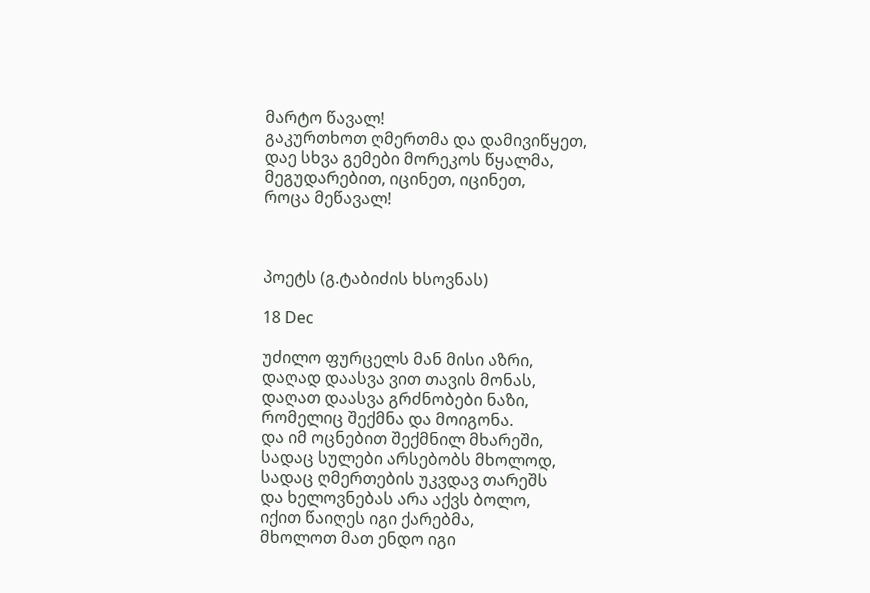მარტო წავალ!
გაკურთხოთ ღმერთმა და დამივიწყეთ,
დაე სხვა გემები მორეკოს წყალმა,
მეგუდარებით, იცინეთ, იცინეთ,
როცა მეწავალ!



პოეტს (გ.ტაბიძის ხსოვნას)

18 Dec

უძილო ფურცელს მან მისი აზრი,
დაღად დაასვა ვით თავის მონას,
დაღათ დაასვა გრძნობები ნაზი,
რომელიც შექმნა და მოიგონა.
და იმ ოცნებით შექმნილ მხარეში,
სადაც სულები არსებობს მხოლოდ,
სადაც ღმერთების უკვდავ თარეშს
და ხელოვნებას არა აქვს ბოლო,
იქით წაიღეს იგი ქარებმა,
მხოლოთ მათ ენდო იგი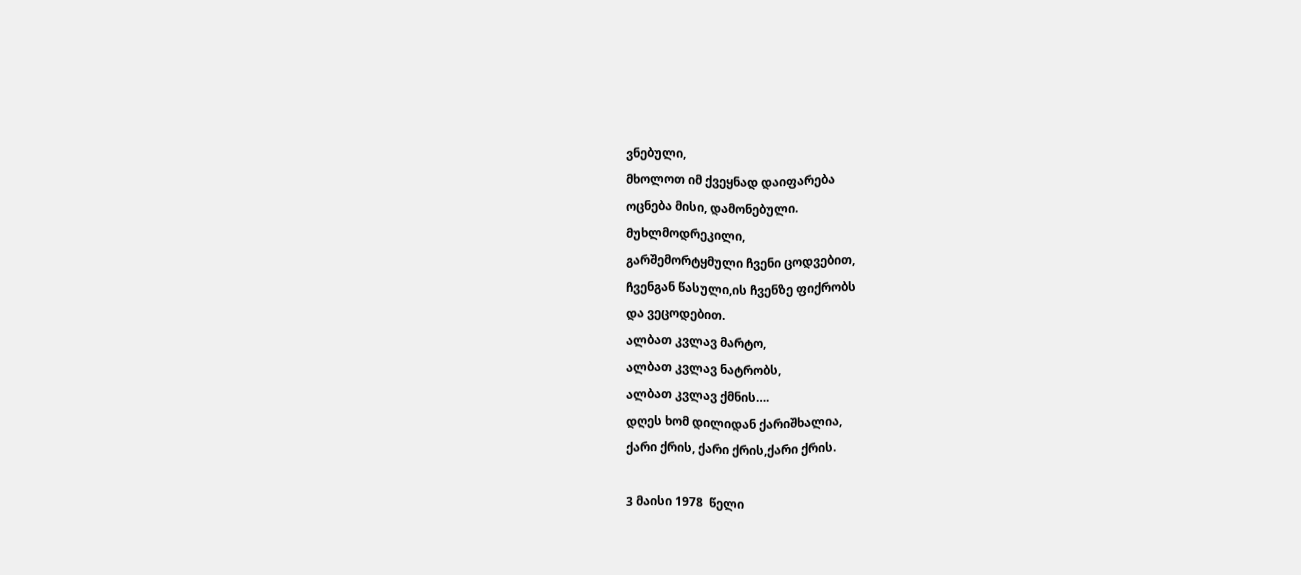ვნებული,
მხოლოთ იმ ქვეყნად დაიფარება
ოცნება მისი, დამონებული.
მუხლმოდრეკილი,
გარშემორტყმული ჩვენი ცოდვებით,
ჩვენგან წასული,ის ჩვენზე ფიქრობს
და ვეცოდებით.
ალბათ კვლავ მარტო,
ალბათ კვლავ ნატრობს,
ალბათ კვლავ ქმნის….
დღეს ხომ დილიდან ქარიშხალია,
ქარი ქრის, ქარი ქრის,ქარი ქრის.

3 მაისი 1978  წელი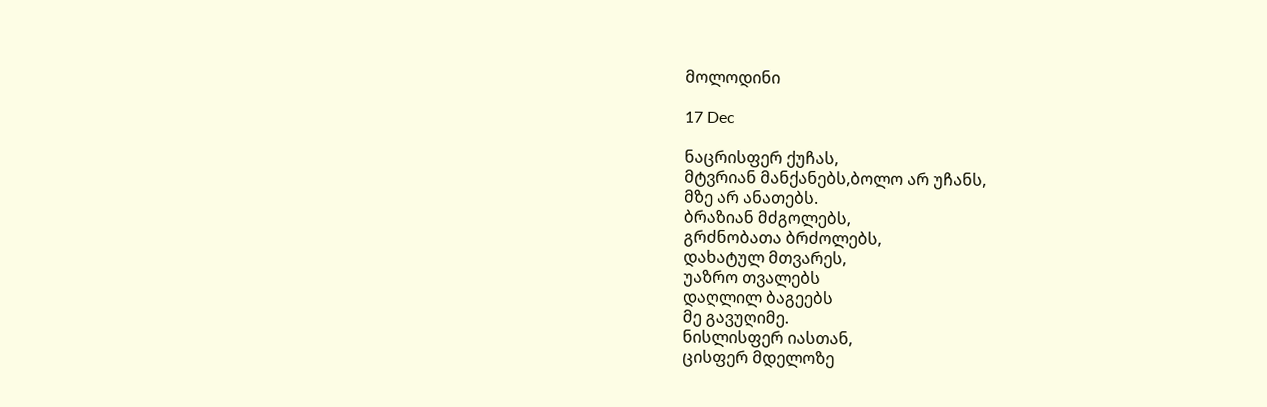მოლოდინი

17 Dec

ნაცრისფერ ქუჩას,
მტვრიან მანქანებს,ბოლო არ უჩანს,
მზე არ ანათებს.
ბრაზიან მძგოლებს,
გრძნობათა ბრძოლებს,
დახატულ მთვარეს,
უაზრო თვალებს
დაღლილ ბაგეებს
მე გავუღიმე.
ნისლისფერ იასთან,
ცისფერ მდელოზე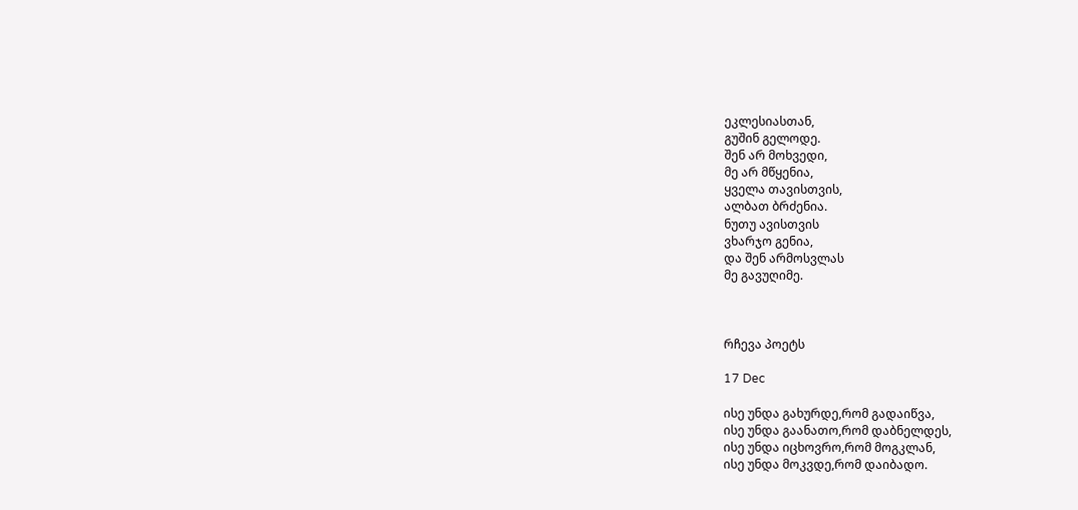ეკლესიასთან,
გუშინ გელოდე.
შენ არ მოხვედი,
მე არ მწყენია,
ყველა თავისთვის,
ალბათ ბრძენია.
ნუთუ ავისთვის
ვხარჯო გენია,
და შენ არმოსვლას
მე გავუღიმე.



რჩევა პოეტს

17 Dec

ისე უნდა გახურდე,რომ გადაიწვა,
ისე უნდა გაანათო,რომ დაბნელდეს,
ისე უნდა იცხოვრო,რომ მოგკლან,
ისე უნდა მოკვდე,რომ დაიბადო.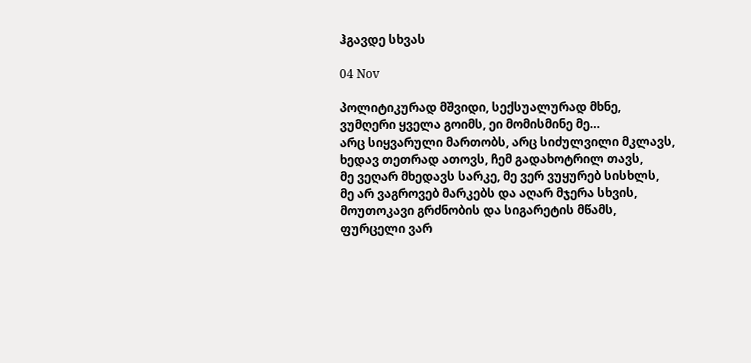ჰგავდე სხვას

04 Nov

პოლიტიკურად მშვიდი, სექსუალურად მხნე,
ვუმღერი ყველა გოიმს, ეი მომისმინე მე…
არც სიყვარული მართობს, არც სიძულვილი მკლავს,
ხედავ თეთრად ათოვს, ჩემ გადახოტრილ თავს,
მე ვეღარ მხედავს სარკე, მე ვერ ვუყურებ სისხლს,
მე არ ვაგროვებ მარკებს და აღარ მჯერა სხვის,
მოუთოკავი გრძნობის და სიგარეტის მწამს,
ფურცელი ვარ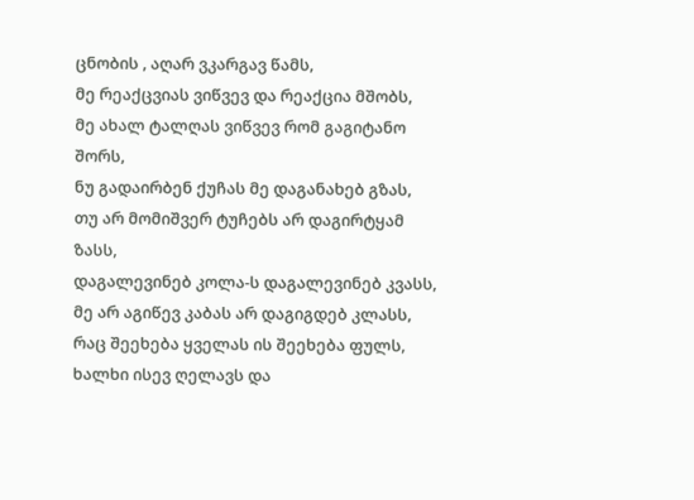ცნობის , აღარ ვკარგავ წამს,
მე რეაქცვიას ვიწვევ და რეაქცია მშობს,
მე ახალ ტალღას ვიწვევ რომ გაგიტანო შორს,
ნუ გადაირბენ ქუჩას მე დაგანახებ გზას,
თუ არ მომიშვერ ტუჩებს არ დაგირტყამ ზასს,
დაგალევინებ კოლა-ს დაგალევინებ კვასს,
მე არ აგიწევ კაბას არ დაგიგდებ კლასს,
რაც შეეხება ყველას ის შეეხება ფულს,
ხალხი ისევ ღელავს და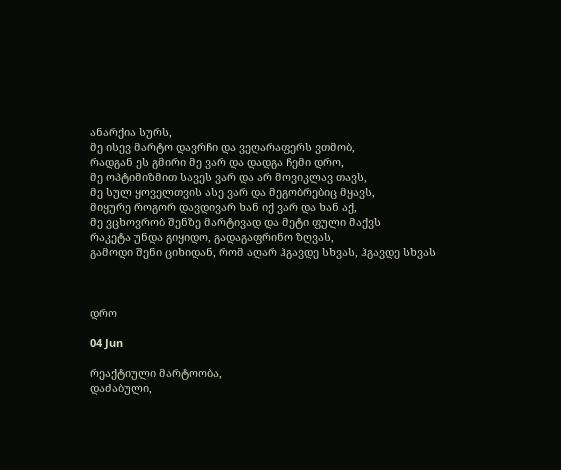ანარქია სურს,
მე ისევ მარტო დავრჩი და ვეღარაფერს ვთმობ,
რადგან ეს გმირი მე ვარ და დადგა ჩემი დრო,
მე ოპტიმიზმით სავეს ვარ და არ მოვიკლავ თავს,
მე სულ ყოველთვის ასე ვარ და მეგობრებიც მყავს,
მიყურე როგორ დავდივარ ხან იქ ვარ და ხან აქ,
მე ვცხოვრობ შენზე მარტივად და მეტი ფული მაქვს
რაკეტა უნდა გიყიდო, გადაგაფრინო ზღვას,
გამოდი შენი ციხიდან, რომ აღარ ჰგავდე სხვას, ჰგავდე სხვას



დრო

04 Jun

რეაქტიული მარტოობა,
დაძაბული,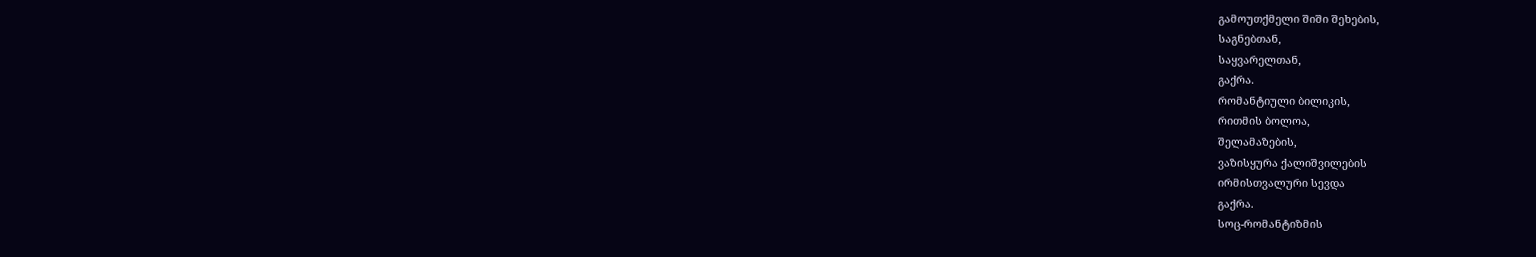გამოუთქმელი შიში შეხების,
საგნებთან,
საყვარელთან,
გაქრა.
რომანტიული ბილიკის,
რითმის ბოლოა,
შელამაზების,
ვაზისყურა ქალიშვილების
ირმისთვალური სევდა
გაქრა.
სოც-რომანტიზმის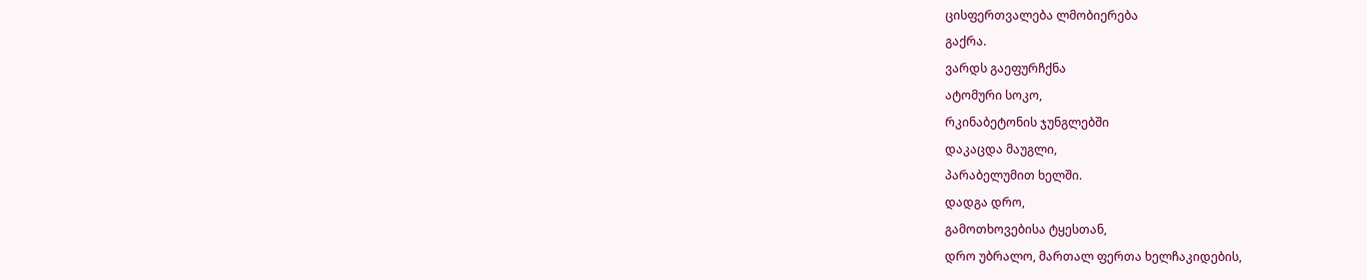ცისფერთვალება ლმობიერება
გაქრა.
ვარდს გაეფურჩქნა
ატომური სოკო,
რკინაბეტონის ჯუნგლებში
დაკაცდა მაუგლი,
პარაბელუმით ხელში.
დადგა დრო,
გამოთხოვებისა ტყესთან,
დრო უბრალო, მართალ ფერთა ხელჩაკიდების,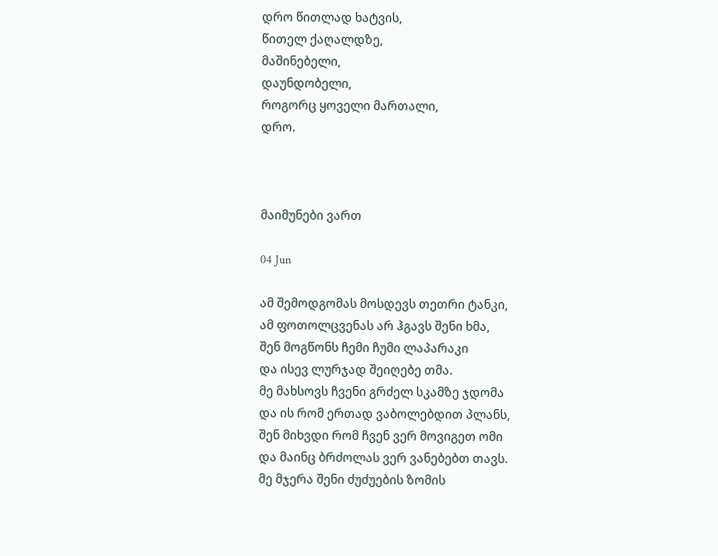დრო წითლად ხატვის,
წითელ ქაღალდზე,
მაშინებელი,
დაუნდობელი,
როგორც ყოველი მართალი,
დრო.



მაიმუნები ვართ

04 Jun

ამ შემოდგომას მოსდევს თეთრი ტანკი,
ამ ფოთოლცვენას არ ჰგავს შენი ხმა,
შენ მოგწონს ჩემი ჩუმი ლაპარაკი
და ისევ ლურჯად შეიღებე თმა.
მე მახსოვს ჩვენი გრძელ სკამზე ჯდომა
და ის რომ ერთად ვაბოლებდით პლანს,
შენ მიხვდი რომ ჩვენ ვერ მოვიგეთ ომი
და მაინც ბრძოლას ვერ ვანებებთ თავს.
მე მჯერა შენი ძუძუების ზომის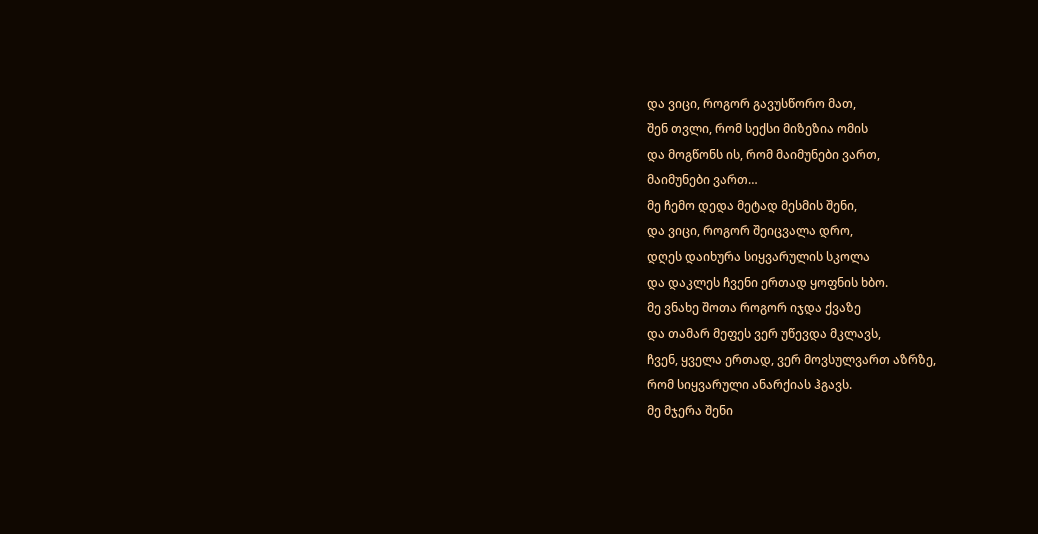და ვიცი, როგორ გავუსწორო მათ,
შენ თვლი, რომ სექსი მიზეზია ომის
და მოგწონს ის, რომ მაიმუნები ვართ,
მაიმუნები ვართ…
მე ჩემო დედა მეტად მესმის შენი,
და ვიცი, როგორ შეიცვალა დრო,
დღეს დაიხურა სიყვარულის სკოლა
და დაკლეს ჩვენი ერთად ყოფნის ხბო.
მე ვნახე შოთა როგორ იჯდა ქვაზე
და თამარ მეფეს ვერ უწევდა მკლავს,
ჩვენ, ყველა ერთად, ვერ მოვსულვართ აზრზე,
რომ სიყვარული ანარქიას ჰგავს.
მე მჯერა შენი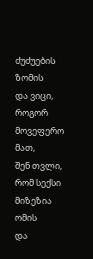ძუძუების ზომის
და ვიცი, როგორ მოვეფერო მათ,
შენ თვლი, რომ სექსი მიზეზია ომის
და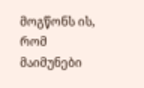მოგწონს ის, რომ მაიმუნები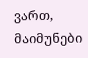ვართ,
მაიმუნები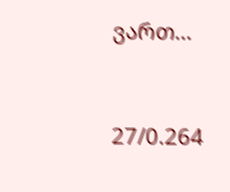ვართ…



27/0.264